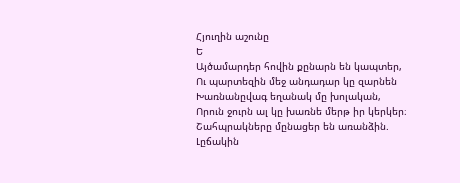Հյուղին աշունը
Ե
Այծամարդեր հովին քընարն են կապտեր,
Ու պարտեզին մեջ անդադար կը զարնեն
Խառնանըվագ եղանակ մը խոլական,
Որուն ջուրն ալ կը խառնե մերթ իր կերկեր։
Շահպրակները մընացեր են առանձին.
Լըճակին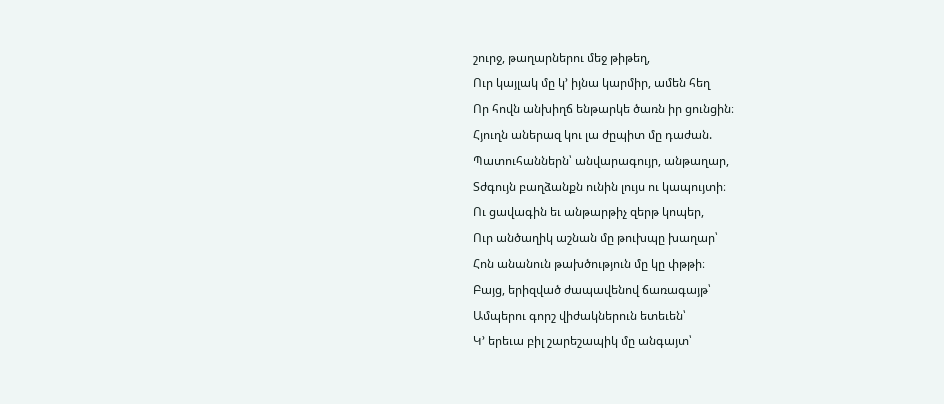շուրջ, թաղարներու մեջ թիթեղ,
Ուր կայլակ մը կ՚ իյնա կարմիր, ամեն հեղ
Որ հովն անխիղճ ենթարկե ծառն իր ցունցին։
Հյուղն աներազ կու լա ժըպիտ մը դաժան.
Պատուհաններն՝ անվարագույր, անթաղար,
Տժգույն բաղձանքն ունին լույս ու կապույտի։
Ու ցավագին եւ անթարթիչ զերթ կոպեր,
Ուր անծաղիկ աշնան մը թուխպը խաղար՝
Հոն անանուն թախծություն մը կը փթթի։
Բայց, երիզված ժապավենով ճառագայթ՝
Ամպերու գորշ վիժակներուն ետեւեն՝
Կ՚ երեւա բիլ շարեշապիկ մը անգայտ՝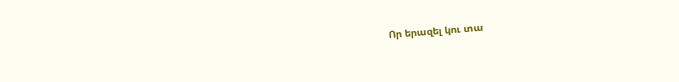Որ երազել կու տա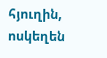հյուղին, ոսկեղեն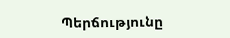Պերճությունը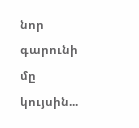նոր գարունի մը կույսին...